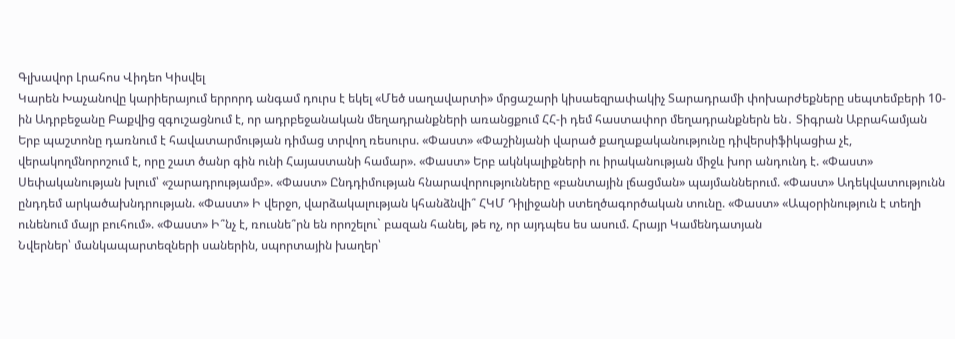Գլխավոր Լրահոս Վիդեո Կիսվել
Կարեն Խաչանովը կարիերայում երրորդ անգամ դուրս է եկել «Մեծ սաղավարտի» մրցաշարի կիսաեզրափակիչ Տարադրամի փոխարժեքները սեպտեմբերի 10-ին Ադրբեջանը Բաքվից զգուշացնում է, որ ադրբեջանական մեղադրանքների առանցքում ՀՀ-ի դեմ հաստափոր մեղադրանքներն են․ Տիգրան Աբրահամյան Երբ պաշտոնը դառնում է հավատարմության դիմաց տրվող ռեսուրս. «Փաստ» «Փաշինյանի վարած քաղաքականությունը դիվերսիֆիկացիա չէ, վերակողմնորոշում է, որը շատ ծանր գին ունի Հայաստանի համար». «Փաստ» Երբ ակնկալիքների ու իրականության միջև խոր անդունդ է. «Փաստ» Սեփականության խլում՝ «շարադրությամբ». «Փաստ» Ընդդիմության հնարավորությունները «բանտային լճացման» պայմաններում. «Փաստ» Ադեկվատությունն ընդդեմ արկածախնդրության. «Փաստ» Ի վերջո, վարձակալության կհանձնվի՞ ՀԿՄ Դիլիջանի ստեղծագործական տունը. «Փաստ» «Ապօրինություն է տեղի ունենում մայր բուհում». «Փաստ» Ի՞նչ է, ռուսնե՞րն են որոշելու` բազան հանել, թե ոչ, որ այդպես ես ասում. Հրայր Կամենդատյան
Նվերներ՝ մանկապարտեզների սաներին, սպորտային խաղեր՝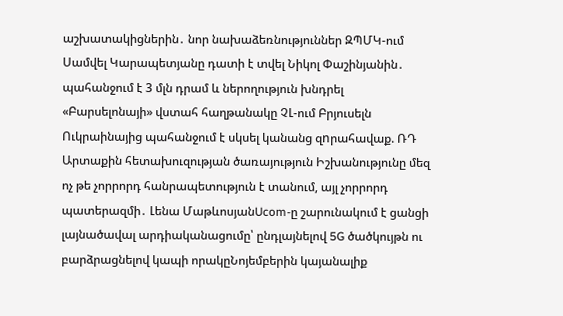աշխատակիցներին․ նոր նախաձեռնություններ ԶՊՄԿ-ում Սամվել Կարապետյանը դատի է տվել Նիկոլ Փաշինյանին․ պահանջում է 3 մլն դրամ և ներողություն խնդրել «Բարսելոնայի» վստահ հաղթանակը ՉԼ-ում Բրյուսելն Ուկրաինայից պահանջում է սկսել կանանց զnրահավաք. ՌԴ Արտաքին հետախուզության ծառայություն Իշխանությունը մեզ ոչ թե չորրորդ հանրապետություն է տանում, այլ չորրորդ պատերազմի․ Լենա ՄաթևոսյանUcom-ը շարունակում է ցանցի լայնածավալ արդիականացումը՝ ընդլայնելով 5G ծածկույթն ու բարձրացնելով կապի որակըՆոյեմբերին կայանալիք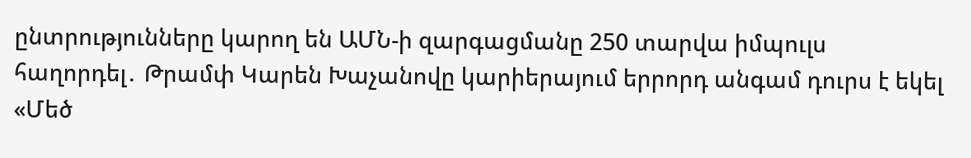ընտրությունները կարող են ԱՄՆ-ի զարգացմանը 250 տարվա իմպուլս հաղորդել․ Թրամփ Կարեն Խաչանովը կարիերայում երրորդ անգամ դուրս է եկել «Մեծ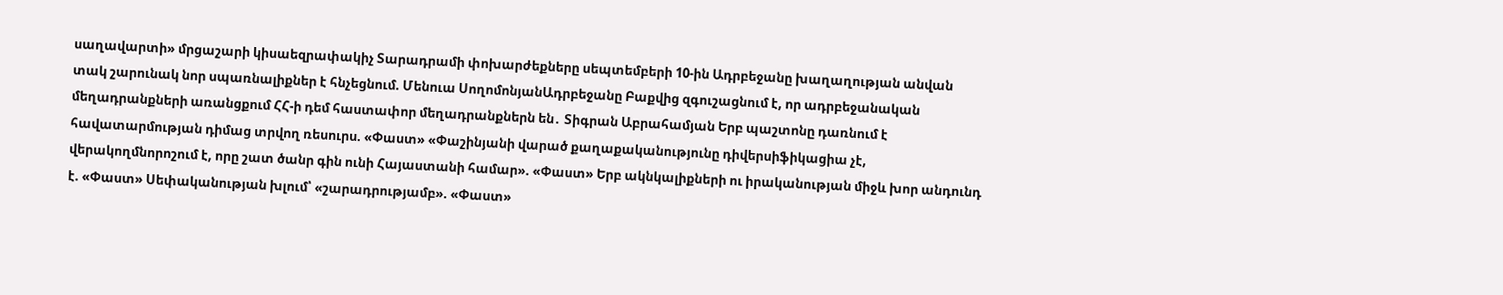սաղավարտի» մրցաշարի կիսաեզրափակիչ Տարադրամի փոխարժեքները սեպտեմբերի 10-ին Ադրբեջանը խաղաղության անվան տակ շարունակ նոր սպառնալիքներ է հնչեցնում. Մենուա ՍողոմոնյանԱդրբեջանը Բաքվից զգուշացնում է, որ ադրբեջանական մեղադրանքների առանցքում ՀՀ-ի դեմ հաստափոր մեղադրանքներն են․ Տիգրան Աբրահամյան Երբ պաշտոնը դառնում է հավատարմության դիմաց տրվող ռեսուրս. «Փաստ» «Փաշինյանի վարած քաղաքականությունը դիվերսիֆիկացիա չէ, վերակողմնորոշում է, որը շատ ծանր գին ունի Հայաստանի համար». «Փաստ» Երբ ակնկալիքների ու իրականության միջև խոր անդունդ է. «Փաստ» Սեփականության խլում՝ «շարադրությամբ». «Փաստ»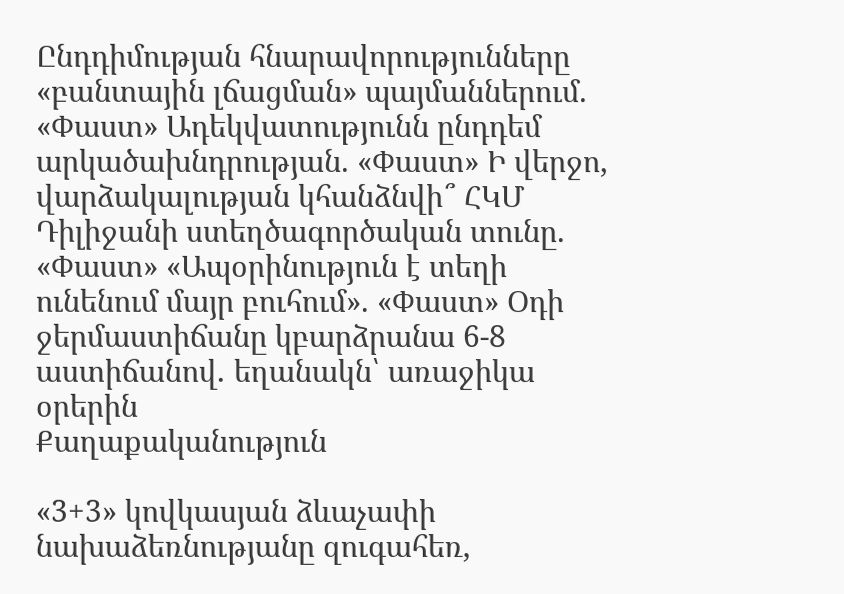Ընդդիմության հնարավորությունները «բանտային լճացման» պայմաններում. «Փաստ» Ադեկվատությունն ընդդեմ արկածախնդրության. «Փաստ» Ի վերջո, վարձակալության կհանձնվի՞ ՀԿՄ Դիլիջանի ստեղծագործական տունը. «Փաստ» «Ապօրինություն է տեղի ունենում մայր բուհում». «Փաստ» Օդի ջերմաստիճանը կբարձրանա 6-8 աստիճանով․ եղանակն՝ առաջիկա օրերին
Քաղաքականություն

«3+3» կովկասյան ձևաչափի նախաձեռնությանը զուգահեռ,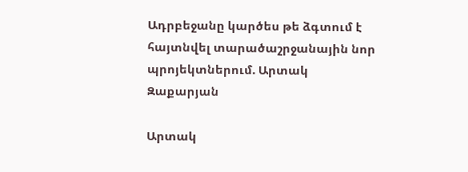Ադրբեջանը կարծես թե ձգտում է հայտնվել տարածաշրջանային նոր պրոյեկտներում. Արտակ Զաքարյան

Արտակ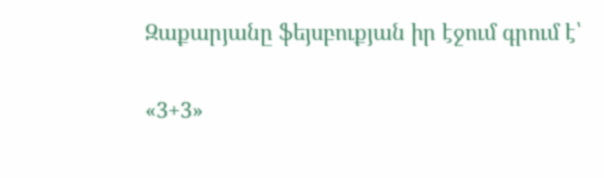Զաքարյանը ֆեյսբուքյան իր էջում գրում է՝

«3+3»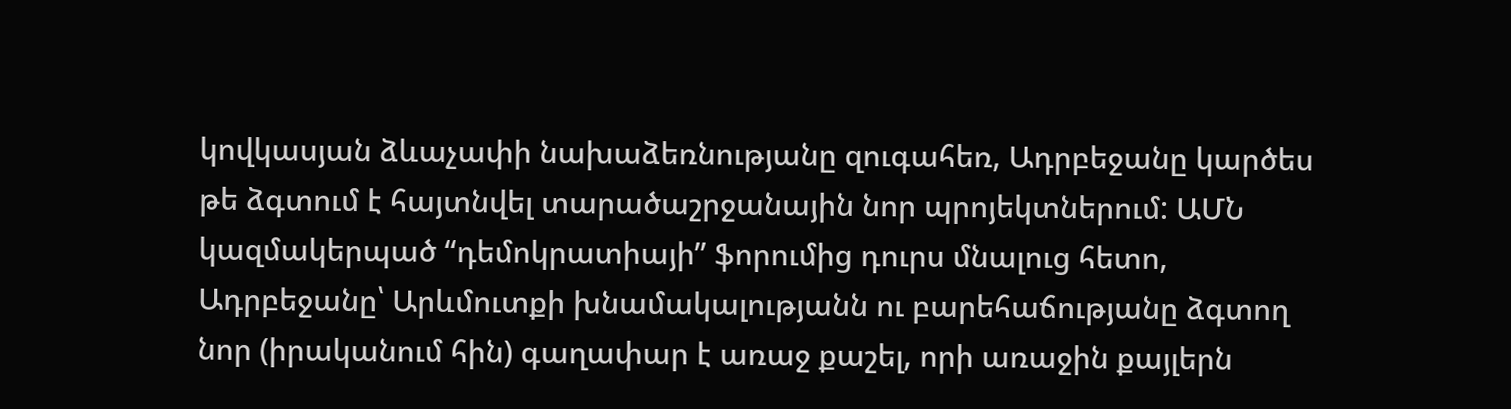կովկասյան ձևաչափի նախաձեռնությանը զուգահեռ, Ադրբեջանը կարծես թե ձգտում է հայտնվել տարածաշրջանային նոր պրոյեկտներում: ԱՄՆ կազմակերպած “դեմոկրատիայի” ֆորումից դուրս մնալուց հետո, Ադրբեջանը՝ Արևմուտքի խնամակալությանն ու բարեհաճությանը ձգտող նոր (իրականում հին) գաղափար է առաջ քաշել, որի առաջին քայլերն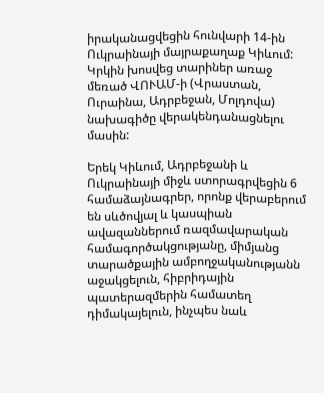իրականացվեցին հունվարի 14-ին Ուկրաինայի մայրաքաղաք Կիևում: Կրկին խոսվեց տարիներ առաջ մեռած ՎՈՒԱՄ-ի (Վրաստան, Ուրաինա, Ադրբեջան, Մոլդովա) նախագիծը վերակենդանացնելու մասին:

Երեկ Կիևում, Ադրբեջանի և Ուկրաինայի միջև ստորագրվեցին 6 համաձայնագրեր, որոնք վերաբերում են սևծովյալ և կասպիան ավազաններում ռազմավարական համագործակցությանը, միմյանց տարածքային ամբողջականությանն աջակցելուն, հիբրիդային պատերազմերին համատեղ դիմակայելուն, ինչպես նաև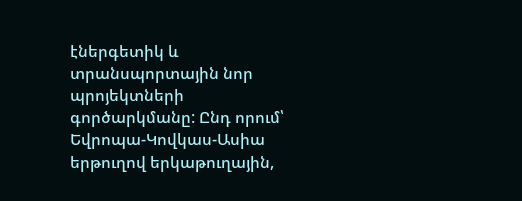էներգետիկ և տրանսպորտային նոր պրոյեկտների գործարկմանը: Ընդ որում՝ Եվրոպա-Կովկաս-Ասիա երթուղով երկաթուղային,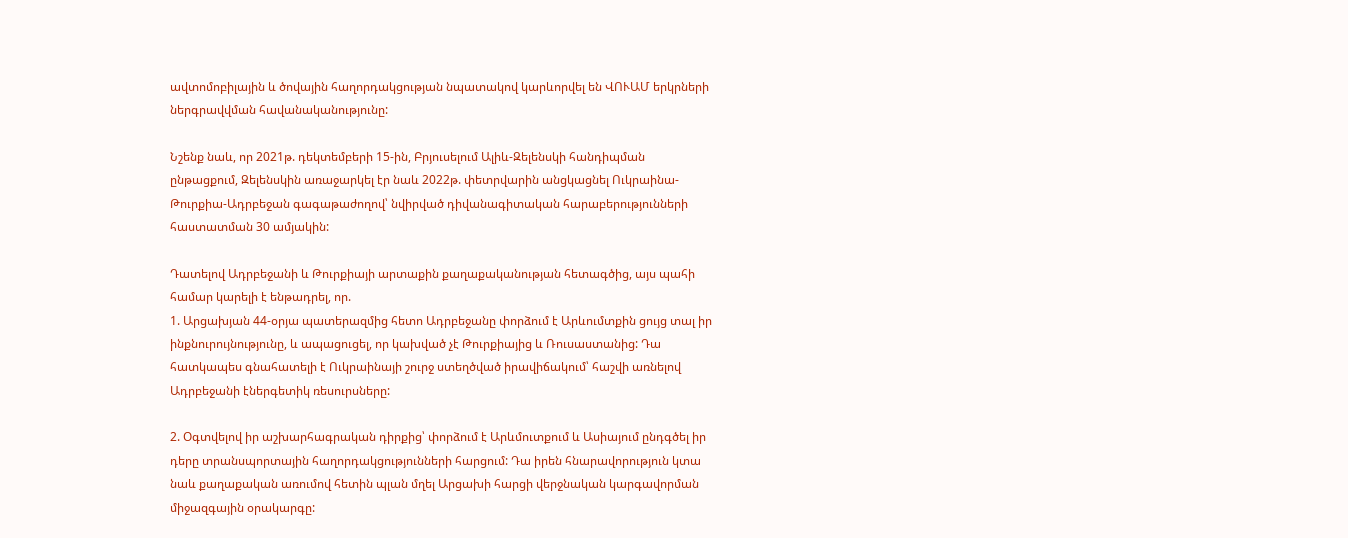ավտոմոբիլային և ծովային հաղորդակցության նպատակով կարևորվել են ՎՈՒԱՄ երկրների ներգրավվման հավանականությունը:

Նշենք նաև, որ 2021թ. դեկտեմբերի 15-ին, Բրյուսելում Ալիև-Զելենսկի հանդիպման ընթացքում, Զելենսկին առաջարկել էր նաև 2022թ. փետրվարին անցկացնել Ուկրաինա-Թուրքիա-Ադրբեջան գագաթաժողով՝ նվիրված դիվանագիտական հարաբերությունների հաստատման 30 ամյակին:

Դատելով Ադրբեջանի և Թուրքիայի արտաքին քաղաքականության հետագծից, այս պահի համար կարելի է ենթադրել, որ.
1. Արցախյան 44-օրյա պատերազմից հետո Ադրբեջանը փորձում է Արևումտքին ցույց տալ իր ինքնուրույնությունը, և ապացուցել, որ կախված չէ Թուրքիայից և Ռուսաստանից: Դա հատկապես գնահատելի է Ուկրաինայի շուրջ ստեղծված իրավիճակում՝ հաշվի առնելով Ադրբեջանի էներգետիկ ռեսուրսները:

2. Օգտվելով իր աշխարհագրական դիրքից՝ փորձում է Արևմուտքում և Ասիայում ընդգծել իր դերը տրանսպորտային հաղորդակցությունների հարցում: Դա իրեն հնարավորություն կտա նաև քաղաքական առումով հետին պլան մղել Արցախի հարցի վերջնական կարգավորման միջազգային օրակարգը: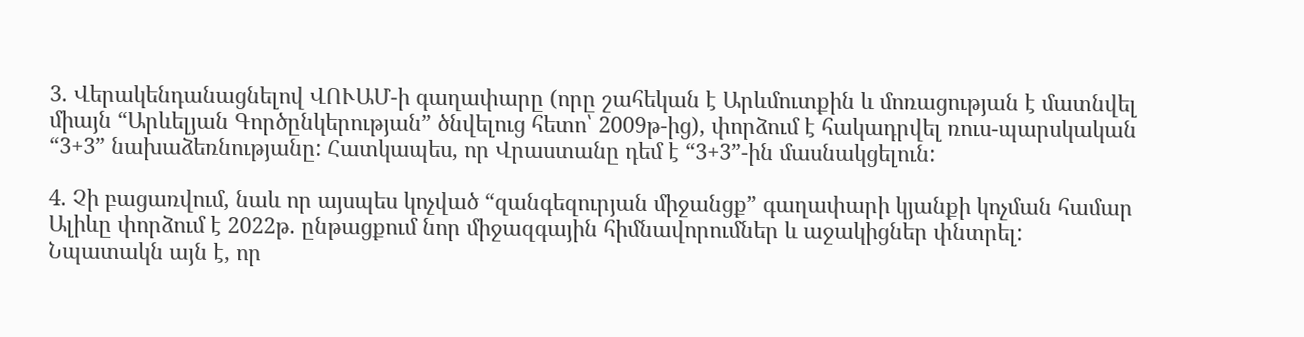3. Վերակենդանացնելով ՎՈՒԱՄ-ի գաղափարը (որը շահեկան է Արևմուտքին և մոռացության է մատնվել միայն “Արևելյան Գործընկերության” ծնվելուց հետո՝ 2009թ-ից), փորձում է հակադրվել ռուս-պարսկական “3+3” նախաձեռնությանը: Հատկապես, որ Վրաստանը դեմ է “3+3”-ին մասնակցելուն:

4. Չի բացառվում, նաև որ այսպես կոչված “զանգեզուրյան միջանցք” գաղափարի կյանքի կոչման համար Ալիևը փորձում է 2022թ. ընթացքում նոր միջազգային հիմնավորումներ և աջակիցներ փնտրել: Նպատակն այն է, որ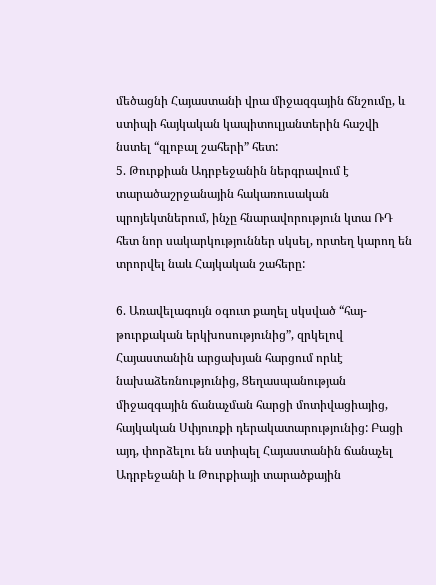մեծացնի Հայաստանի վրա միջազգային ճնշումը, և ստիպի հայկական կապիտուլյանտերին հաշվի նստել “գլոբալ շահերի” հետ:
5. Թուրքիան Ադրբեջանին ներգրավում է տարածաշրջանային հակառուսական պրոյեկտներում, ինչը հնարավորություն կտա ՌԴ հետ նոր սակարկություններ սկսել, որտեղ կարող են տրորվել նաև Հայկական շահերը:

6. Առավելագույն օգուտ քաղել սկսված “հայ-թուրքական երկխոսությունից”, զրկելով Հայաստանին արցախյան հարցում որևէ նախաձեռնությունից, Ցեղասպանության միջազգային ճանաչման հարցի մոտիվացիայից, հայկական Սփյուռքի դերակատարությունից: Բացի այդ, փորձելու են ստիպել Հայաստանին ճանաչել Ադրբեջանի և Թուրքիայի տարածքային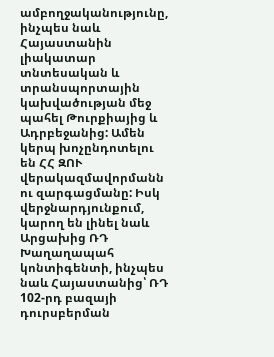ամբողջականությունը, ինչպես նաև Հայաստանին լիակատար տնտեսական և տրանսպորտային կախվածության մեջ պահել Թուրքիայից և Ադրբեջանից: Ամեն կերպ խոչընդոտելու են ՀՀ ԶՈՒ վերակազմավորմանն ու զարգացմանը: Իսկ վերջնարդյունքում, կարող են լինել նաև Արցախից ՌԴ Խաղաղապահ կոնտիգենտի, ինչպես նաև Հայաստանից՝ ՌԴ 102-րդ բազայի դուրսբերման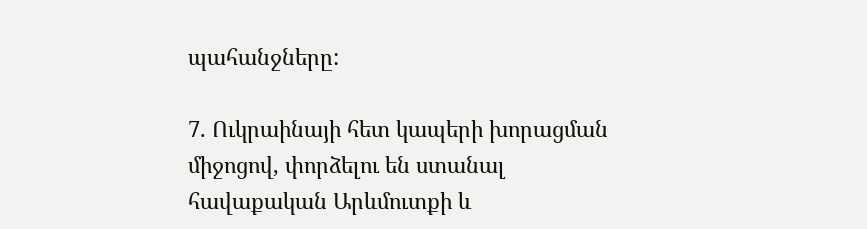պահանջները:

7. Ուկրաինայի հետ կապերի խորացման միջոցով, փորձելու են ստանալ հավաքական Արևմուտքի և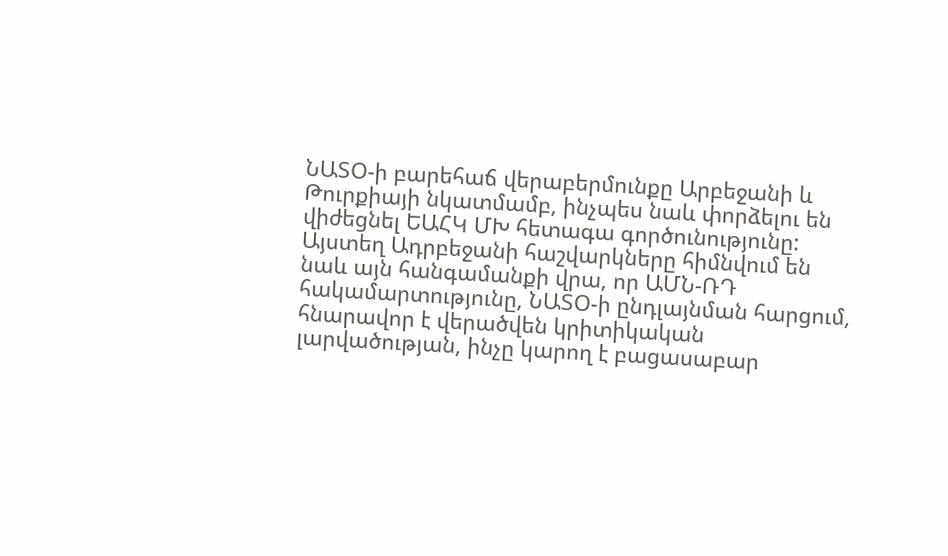ՆԱՏՕ-ի բարեհաճ վերաբերմունքը Արբեջանի և Թուրքիայի նկատմամբ, ինչպես նաև փորձելու են վիժեցնել ԵԱՀԿ ՄԽ հետագա գործունությունը: Այստեղ Ադրբեջանի հաշվարկները հիմնվում են նաև այն հանգամանքի վրա, որ ԱՄՆ-ՌԴ հակամարտությունը, ՆԱՏՕ-ի ընդլայնման հարցում, հնարավոր է վերածվեն կրիտիկական լարվածության, ինչը կարող է բացասաբար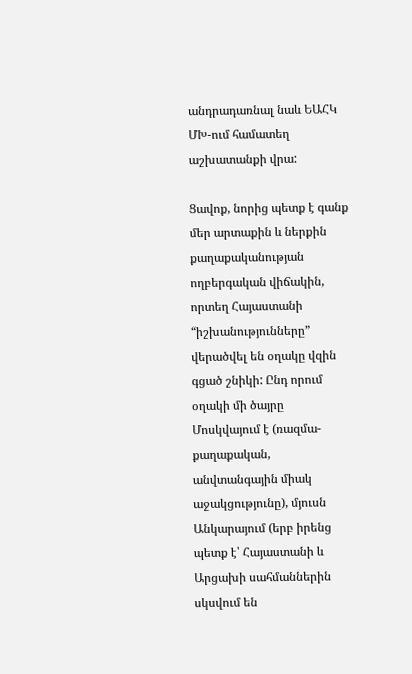անդրադառնալ նաև ԵԱՀԿ ՄԽ-ում համատեղ աշխատանքի վրա:

Ցավոք, նորից պետք է գանք մեր արտաքին և ներքին քաղաքականության ողբերգական վիճակին, որտեղ Հայաստանի “իշխանությունները” վերածվել են օղակը վզին գցած շնիկի: Ընդ որում օղակի մի ծայրը Մոսկվայում է (ռազմա-քաղաքական, անվտանգային միակ աջակցությունը), մյուսն Անկարայում (երբ իրենց պետք է՝ Հայաստանի և Արցախի սահմաններին սկսվում են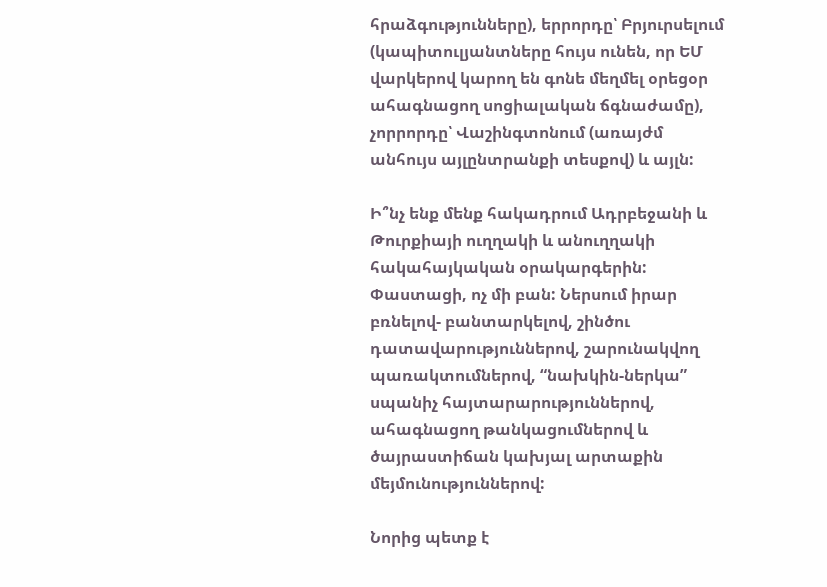հրաձգությունները), երրորդը՝ Բրյուրսելում (կապիտուլյանտները հույս ունեն, որ ԵՄ վարկերով կարող են գոնե մեղմել օրեցօր ահագնացող սոցիալական ճգնաժամը), չորրորդը՝ Վաշինգտոնում (առայժմ անհույս այլընտրանքի տեսքով) և այլն:

Ի՞նչ ենք մենք հակադրում Ադրբեջանի և Թուրքիայի ուղղակի և անուղղակի հակահայկական օրակարգերին: Փաստացի, ոչ մի բան: Ներսում իրար բռնելով- բանտարկելով, շինծու դատավարություններով, շարունակվող պառակտումներով, “նախկին-ներկա” սպանիչ հայտարարություններով, ահագնացող թանկացումներով և ծայրաստիճան կախյալ արտաքին մեյմունություններով:

Նորից պետք է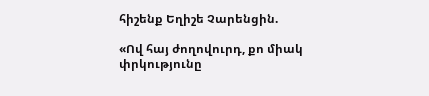հիշենք Եղիշե Չարենցին.

«Ով հայ ժողովուրդ, քո միակ փրկությունը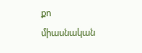քո միասնական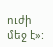ուժի մեջ է»: